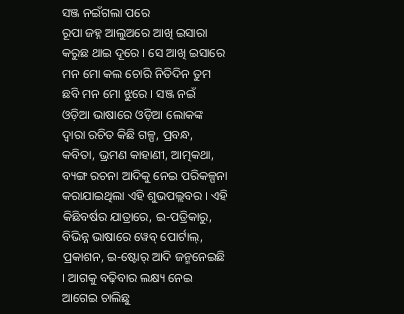ସଞ୍ଜ ନଇଁଗଲା ପରେ
ରୂପା ଜହ୍ନ ଆଲୁଅରେ ଆଖି ଇସାରା କରୁଛ ଥାଇ ଦୂରେ । ସେ ଆଖି ଇସାରେ ମନ ମୋ କଲ ଚୋରି ନିତିଦିନ ତୁମ ଛବି ମନ ମୋ ଝୁରେ । ସଞ୍ଜ ନଇଁ
ଓଡ଼ିଆ ଭାଷାରେ ଓଡ଼ିଆ ଲୋକଙ୍କ ଦ୍ୱାରା ରଚିତ କିଛି ଗଳ୍ପ, ପ୍ରବନ୍ଧ, କବିତା, ଭ୍ରମଣ କାହାଣୀ, ଆତ୍ମକଥା, ବ୍ୟଙ୍ଗ ରଚନା ଆଦିକୁ ନେଇ ପରିକଳ୍ପନା କରାଯାଇଥିଲା ଏହି ଶୁଭପଲ୍ଲବର । ଏହି କିଛିବର୍ଷର ଯାତ୍ରାରେ, ଇ-ପତ୍ରିକାରୁ, ବିଭିନ୍ନ ଭାଷାରେ ୱେବ୍ ପୋର୍ଟାଲ୍, ପ୍ରକାଶନ, ଇ-ଷ୍ଟୋର୍ ଆଦି ଜନ୍ମନେଇଛି । ଆଗକୁ ବଢ଼ିବାର ଲକ୍ଷ୍ୟ ନେଇ ଆଗେଇ ଚାଲିଛୁ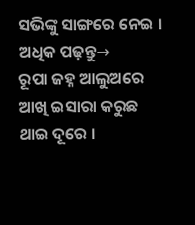ସଭିଙ୍କୁ ସାଙ୍ଗରେ ନେଇ ।
ଅଧିକ ପଢ଼ନ୍ତୁ→
ରୂପା ଜହ୍ନ ଆଲୁଅରେ ଆଖି ଇସାରା କରୁଛ ଥାଇ ଦୂରେ ।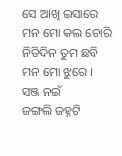ସେ ଆଖି ଇସାରେ ମନ ମୋ କଲ ଚୋରି ନିତିଦିନ ତୁମ ଛବି ମନ ମୋ ଝୁରେ । ସଞ୍ଜ ନଇଁ
ଜଙ୍ଗଲି ଜହ୍ନଟି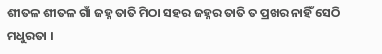ଶୀତଳ ଶୀତଳ ଗାଁ ଜହ୍ନ ତାତି ମିଠା ସହର ଜହ୍ନର ତାତି ତ ପ୍ରଖର ନାହିଁ ସେଠି ମଧୁରତା ।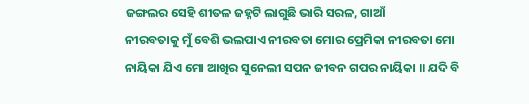ଜଙ୍ଗଲର ସେହି ଶୀତଳ ଜହ୍ନଟି ଲାଗୁଛି ଭାରି ସରଳ, ଗାଆଁ
ନୀରବତାକୁ ମୁଁ ବେଶି ଭଲପାଏ ନୀରବତା ମୋର ପ୍ରେମିକା ନୀରବତା ମୋ ନାୟିକା ଯିଏ ମୋ ଆଖିର ସୁନେଲୀ ସପନ ଜୀବନ ଗପର ନାୟିକା ॥ ଯଦି ବି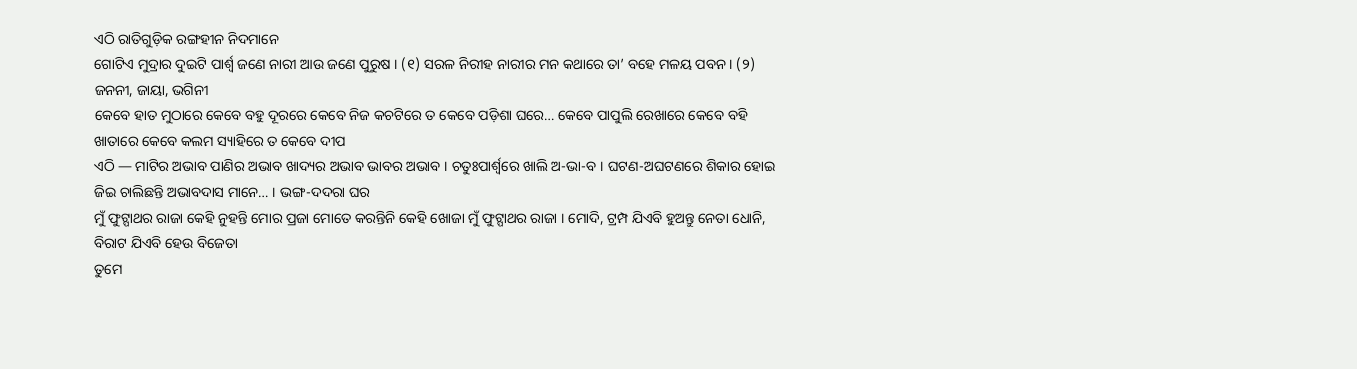ଏଠି ରାତିଗୁଡ଼ିକ ରଙ୍ଗହୀନ ନିଦମାନେ
ଗୋଟିଏ ମୁଦ୍ରାର ଦୁଇଟି ପାର୍ଶ୍ୱ ଜଣେ ନାରୀ ଆଉ ଜଣେ ପୁରୁଷ । (୧) ସରଳ ନିରୀହ ନାରୀର ମନ କଥାରେ ତା’ ବହେ ମଳୟ ପବନ । (୨) ଜନନୀ, ଜାୟା, ଭଗିନୀ
କେବେ ହାତ ମୁଠାରେ କେବେ ବହୁ ଦୂରରେ କେବେ ନିଜ କଚଟିରେ ତ କେବେ ପଡ଼ିଶା ଘରେ… କେବେ ପାପୁଲି ରେଖାରେ କେବେ ବହି ଖାତାରେ କେବେ କଲମ ସ୍ୟାହିରେ ତ କେବେ ଦୀପ
ଏଠି — ମାଟିର ଅଭାବ ପାଣିର ଅଭାବ ଖାଦ୍ୟର ଅଭାବ ଭାବର ଅଭାବ । ଚତୁଃପାର୍ଶ୍ୱରେ ଖାଲି ଅ-ଭା-ବ । ଘଟଣ-ଅଘଟଣରେ ଶିକାର ହୋଇ ଜିଇ ଚାଲିଛନ୍ତି ଅଭାବଦାସ ମାନେ… । ଭଙ୍ଗ-ଦଦରା ଘର
ମୁଁ ଫୁଟ୍ପାଥର ରାଜା କେହି ନୁହନ୍ତି ମୋର ପ୍ରଜା ମୋତେ କରନ୍ତିନି କେହି ଖୋଜା ମୁଁ ଫୁଟ୍ପାଥର ରାଜା । ମୋଦି, ଟ୍ରମ୍ପ ଯିଏବି ହୁଅନ୍ତୁ ନେତା ଧୋନି, ବିରାଟ ଯିଏବି ହେଉ ବିଜେତା
ତୁମେ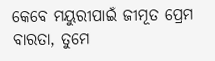କେବେ ମୟୁରୀପାଇଁ ଜୀମୂତ ପ୍ରେମ ବାରତା, ତୁମେ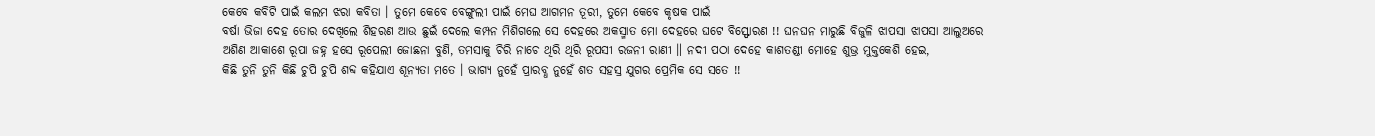କେବେ କବିଟି ପାଇଁ କଲମ ଝରା କବିତା । ତୁମେ କେବେ ବେଙ୍ଗୁଲୀ ପାଇଁ ମେଘ ଆଗମନ ତୂରୀ, ତୁମେ କେବେ କୃଷକ ପାଇଁ
ବର୍ଷା ଭିଜା ଦେହ ତୋର ଦେଖିଲେ ଶିହରଣ ଆଉ ଛୁଇଁ ଦେଲେ କମ୍ପନ ମିଶିଗଲେ ସେ ଦେହରେ ଅକସ୍ମାତ ମୋ ଦେହରେ ଘଟେ ବିସ୍ଫୋରଣ !! ଘନଘନ ମାରୁଛି ବିଜୁଳି ଝାପସା ଝାପସା ଆଲୁଅରେ
ଅଶିଣ ଆକାଶେ ରୂପା ଜହ୍ନ ହସେ ରୂପେଲୀ ଜୋଛନା ବୁଣି, ତମସାକୁ ଚିରି ନାଚେ ଥିରି ଥିରି ରୂପସୀ ରଜନୀ ରାଣୀ ॥ ନଦୀ ପଠା ଦେହେ କାଶତଣ୍ଡୀ ମୋହେ ଶୁଭ୍ର ମୁକ୍ତକେଶି ହେଇ,
କିଛି ତୁନି ତୁନି କିଛି ଚୁପି ଚୁପି ଶବ୍ଦ କହିଯାଏ ଶୂନ୍ୟତା ମତେ । ଭାଗ୍ୟ ନୁହେଁ ପ୍ରାରବ୍ଧ ନୁହେଁ ଶତ ସହସ୍ର ଯୁଗର ପ୍ରେମିକ ସେ ସତେ !!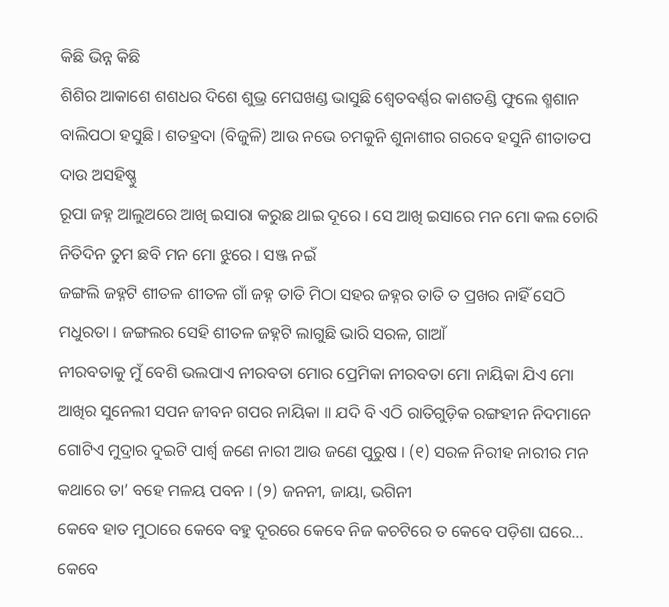କିଛି ଭିନ୍ନ କିଛି
ଶିଶିର ଆକାଶେ ଶଶଧର ଦିଶେ ଶୁଭ୍ର ମେଘଖଣ୍ଡ ଭାସୁଛି ଶ୍ୱେତବର୍ଣ୍ଣର କାଶତଣ୍ଡି ଫୁଲେ ଶ୍ମଶାନ ବାଲିପଠା ହସୁଛି । ଶତହ୍ରଦା (ବିଜୁଳି) ଆଉ ନଭେ ଚମକୁନି ଶୁନାଶୀର ଗରବେ ହସୁନି ଶୀତାତପ ଦାଉ ଅସହିଷ୍ଣୁ
ରୂପା ଜହ୍ନ ଆଲୁଅରେ ଆଖି ଇସାରା କରୁଛ ଥାଇ ଦୂରେ । ସେ ଆଖି ଇସାରେ ମନ ମୋ କଲ ଚୋରି ନିତିଦିନ ତୁମ ଛବି ମନ ମୋ ଝୁରେ । ସଞ୍ଜ ନଇଁ
ଜଙ୍ଗଲି ଜହ୍ନଟି ଶୀତଳ ଶୀତଳ ଗାଁ ଜହ୍ନ ତାତି ମିଠା ସହର ଜହ୍ନର ତାତି ତ ପ୍ରଖର ନାହିଁ ସେଠି ମଧୁରତା । ଜଙ୍ଗଲର ସେହି ଶୀତଳ ଜହ୍ନଟି ଲାଗୁଛି ଭାରି ସରଳ, ଗାଆଁ
ନୀରବତାକୁ ମୁଁ ବେଶି ଭଲପାଏ ନୀରବତା ମୋର ପ୍ରେମିକା ନୀରବତା ମୋ ନାୟିକା ଯିଏ ମୋ ଆଖିର ସୁନେଲୀ ସପନ ଜୀବନ ଗପର ନାୟିକା ॥ ଯଦି ବି ଏଠି ରାତିଗୁଡ଼ିକ ରଙ୍ଗହୀନ ନିଦମାନେ
ଗୋଟିଏ ମୁଦ୍ରାର ଦୁଇଟି ପାର୍ଶ୍ୱ ଜଣେ ନାରୀ ଆଉ ଜଣେ ପୁରୁଷ । (୧) ସରଳ ନିରୀହ ନାରୀର ମନ କଥାରେ ତା’ ବହେ ମଳୟ ପବନ । (୨) ଜନନୀ, ଜାୟା, ଭଗିନୀ
କେବେ ହାତ ମୁଠାରେ କେବେ ବହୁ ଦୂରରେ କେବେ ନିଜ କଚଟିରେ ତ କେବେ ପଡ଼ିଶା ଘରେ… କେବେ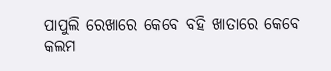ପାପୁଲି ରେଖାରେ କେବେ ବହି ଖାତାରେ କେବେ କଲମ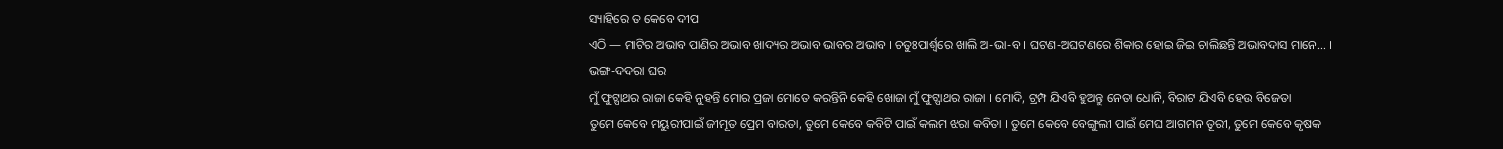ସ୍ୟାହିରେ ତ କେବେ ଦୀପ
ଏଠି — ମାଟିର ଅଭାବ ପାଣିର ଅଭାବ ଖାଦ୍ୟର ଅଭାବ ଭାବର ଅଭାବ । ଚତୁଃପାର୍ଶ୍ୱରେ ଖାଲି ଅ-ଭା-ବ । ଘଟଣ-ଅଘଟଣରେ ଶିକାର ହୋଇ ଜିଇ ଚାଲିଛନ୍ତି ଅଭାବଦାସ ମାନେ… । ଭଙ୍ଗ-ଦଦରା ଘର
ମୁଁ ଫୁଟ୍ପାଥର ରାଜା କେହି ନୁହନ୍ତି ମୋର ପ୍ରଜା ମୋତେ କରନ୍ତିନି କେହି ଖୋଜା ମୁଁ ଫୁଟ୍ପାଥର ରାଜା । ମୋଦି, ଟ୍ରମ୍ପ ଯିଏବି ହୁଅନ୍ତୁ ନେତା ଧୋନି, ବିରାଟ ଯିଏବି ହେଉ ବିଜେତା
ତୁମେ କେବେ ମୟୁରୀପାଇଁ ଜୀମୂତ ପ୍ରେମ ବାରତା, ତୁମେ କେବେ କବିଟି ପାଇଁ କଲମ ଝରା କବିତା । ତୁମେ କେବେ ବେଙ୍ଗୁଲୀ ପାଇଁ ମେଘ ଆଗମନ ତୂରୀ, ତୁମେ କେବେ କୃଷକ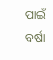ପାଇଁ
ବର୍ଷା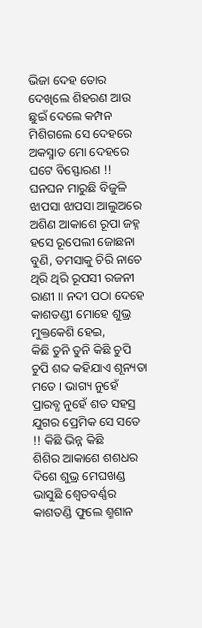ଭିଜା ଦେହ ତୋର ଦେଖିଲେ ଶିହରଣ ଆଉ ଛୁଇଁ ଦେଲେ କମ୍ପନ ମିଶିଗଲେ ସେ ଦେହରେ ଅକସ୍ମାତ ମୋ ଦେହରେ ଘଟେ ବିସ୍ଫୋରଣ !! ଘନଘନ ମାରୁଛି ବିଜୁଳି ଝାପସା ଝାପସା ଆଲୁଅରେ
ଅଶିଣ ଆକାଶେ ରୂପା ଜହ୍ନ ହସେ ରୂପେଲୀ ଜୋଛନା ବୁଣି, ତମସାକୁ ଚିରି ନାଚେ ଥିରି ଥିରି ରୂପସୀ ରଜନୀ ରାଣୀ ॥ ନଦୀ ପଠା ଦେହେ କାଶତଣ୍ଡୀ ମୋହେ ଶୁଭ୍ର ମୁକ୍ତକେଶି ହେଇ,
କିଛି ତୁନି ତୁନି କିଛି ଚୁପି ଚୁପି ଶବ୍ଦ କହିଯାଏ ଶୂନ୍ୟତା ମତେ । ଭାଗ୍ୟ ନୁହେଁ ପ୍ରାରବ୍ଧ ନୁହେଁ ଶତ ସହସ୍ର ଯୁଗର ପ୍ରେମିକ ସେ ସତେ !! କିଛି ଭିନ୍ନ କିଛି
ଶିଶିର ଆକାଶେ ଶଶଧର ଦିଶେ ଶୁଭ୍ର ମେଘଖଣ୍ଡ ଭାସୁଛି ଶ୍ୱେତବର୍ଣ୍ଣର କାଶତଣ୍ଡି ଫୁଲେ ଶ୍ମଶାନ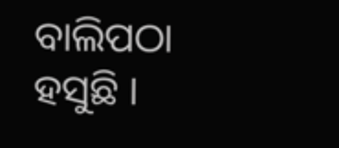ବାଲିପଠା ହସୁଛି ।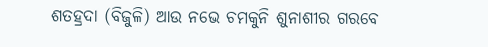ଶତହ୍ରଦା (ବିଜୁଳି) ଆଉ ନଭେ ଚମକୁନି ଶୁନାଶୀର ଗରବେ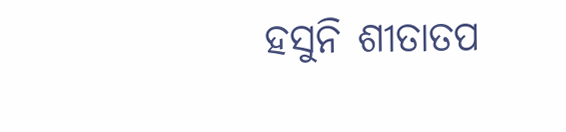ହସୁନି ଶୀତାତପ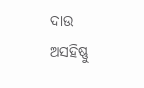ଦାଉ ଅସହିଷ୍ଣୁ